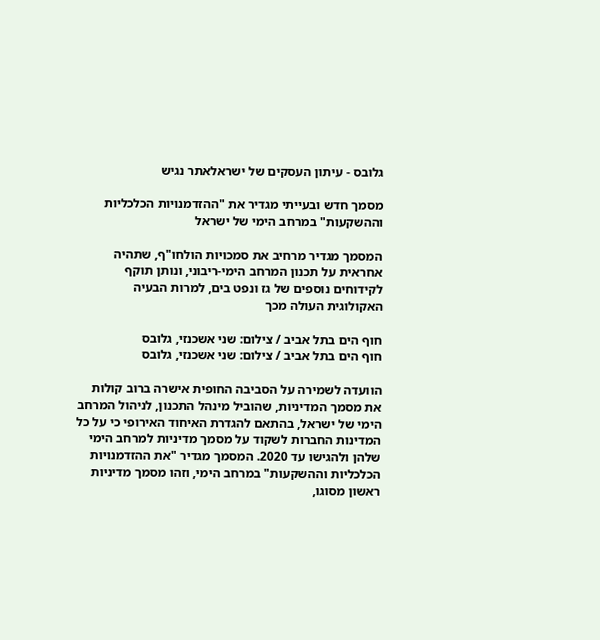גלובס - עיתון העסקים של ישראלאתר נגיש

מסמך חדש ובעייתי מגדיר את "ההזדמנויות הכלכליות וההשקעות" במרחב הימי של ישראל

המסמך מגדיר מרחיב את סמכויות הולחו"ף, שתהיה אחראית על תכנון המרחב הימי-ריבוני, ונותן תוקף לקידוחים נוספים של גז ונפט בים, למרות הבעיה האקולוגית העולה מכך

חוף הים בתל אביב / צילום: שני אשכנזי, גלובס
חוף הים בתל אביב / צילום: שני אשכנזי, גלובס

הוועדה לשמירה על הסביבה החופית אישרה ברוב קולות את מסמך המדיניות, שהוביל מינהל התכנון, לניהול המרחב הימי של ישראל, בהתאם להגדרת האיחוד האירופי כי על כל המדינות החברות לשקוד על מסמך מדיניות למרחב הימי שלהן ולהגישו עד 2020. המסמך מגדיר "את ההזדמנויות הכלכליות וההשקעות" במרחב הימי, וזהו מסמך מדיניות ראשון מסוגו,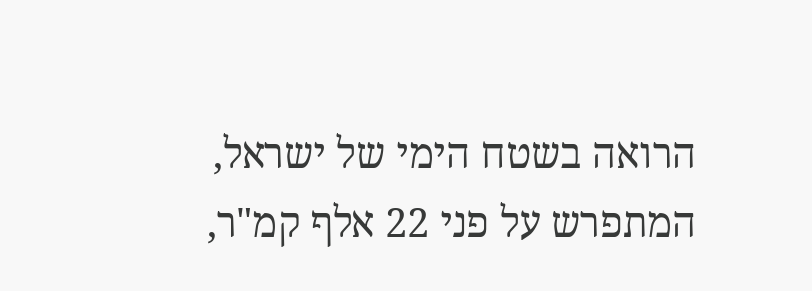הרואה בשטח הימי של ישראל, המתפרש על פני 22 אלף קמ"ר,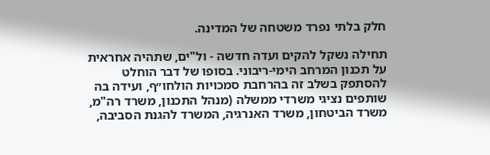חלק בלתי נפרד משטחה של המדינה.

תחילה נשקל להקים ועדה חדשה - ול"ים, שתהיה אחראית על תכנון המרחב הימי-ריבוני. בסופו של דבר הוחלט להסתפק בשלב זה בהרחבת סמכויות הולחו״ף, ועידה בה שותפים נציגי משרדי ממשלה (מנהל התכנון, משרד רה"מ, משרד הביטחון, משרד האנרגיה, המשרד להגנת הסביבה,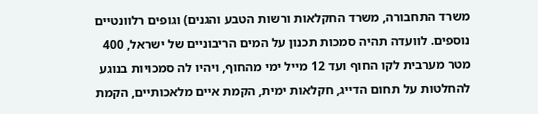משרד התחבורה, משרד החקלאות ורשות הטבע והגנים) וגופים רלוונטיים נוספים. לוועדה תהיה סמכות תכנון על המים הריבוניים של ישראל, 400 מטר מערבית לקו החוף ועד 12 מייל ימי מהחוף, ויהיו לה סמכויות בנוגע להחלטות על תחום הדייג, חקלאות ימית, הקמת איים מלאכותיים, הקמת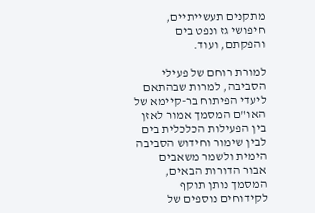מתקנים תעשייתיים, חיפושי גז ונפט בים והפקתם, ועוד.

למורת רוחם של פעילי הסביבה, למרות שבהתאם ליעדי הפיתוח בר-קיימא של האו"ם המסמך אמור לאזן בין הפעילות הכלכלית בים לבין שימור וחידוש הסביבה הימית ולשמר משאבים אבור הדורות הבאים, המסמך נותן תוקף לקידוחים נוספים של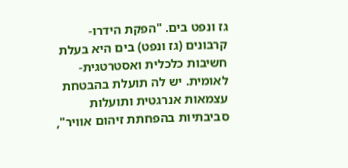גז ונפט בים. "הפקת הידרו-קרבונים (גז ונפט) בים היא בעלת חשיבות כלכלית ואסטרטגית-לאומית. יש לה תועלת בהבטחת עצמאות אנרגטית ותועלות סביבתיות בהפחתת זיהום אוויר",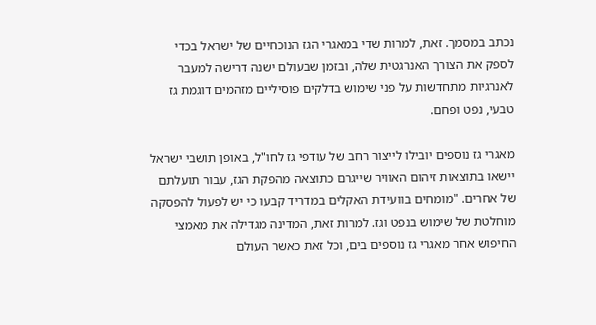נכתב במסמך. זאת, למרות שדי במאגרי הגז הנוכחיים של ישראל בכדי לספק את הצורך האנרגטית שלה, ובזמן שבעולם ישנה דרישה למעבר לאנרגיות מתחדשות על פני שימוש בדלקים פוסיליים מזהמים דוגמת גז טבעי, נפט ופחם.

מאגרי גז נוספים יובילו לייצור רחב של עודפי גז לחו"ל, באופן תושבי ישראל יישאו בתוצאות זיהום האוויר שייגרם כתוצאה מהפקת הגז, עבור תועלתם של אחרים. "מומחים בוועידת האקלים במדריד קבעו כי יש לפעול להפסקה מוחלטת של שימוש בנפט וגז. למרות זאת, המדינה מגדילה את מאמצי החיפוש אחר מאגרי גז נוספים בים, וכל זאת כאשר העולם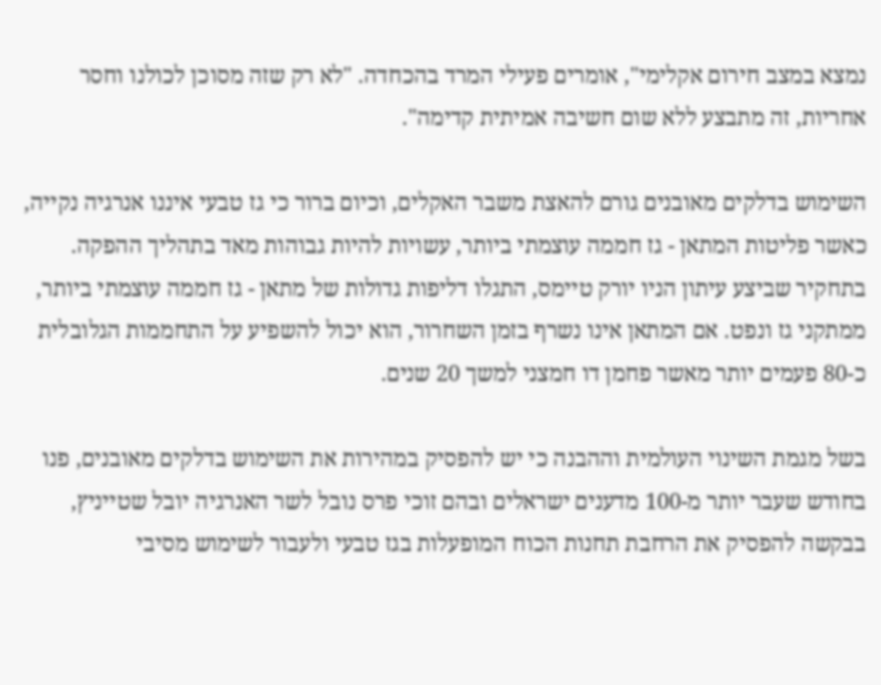נמצא במצב חירום אקלימי", אומרים פעילי המרד בהכחדה. "לא רק שזה מסוכן לכולנו וחסר אחריות, זה מתבצע ללא שום חשיבה אמיתית קדימה".

השימוש בדלקים מאובנים גורם להאצת משבר האקלים, וכיום ברור כי גז טבעי איננו אנרגיה נקייה, כאשר פליטות המתאן - גז חממה עוצמתי ביותר, עשויות להיות גבוהות מאד בתהליך ההפקה. בתחקיר שביצע עיתון הניו יורק טיימס, התגלו דליפות גדולות של מתאן - גז חממה עוצמתי ביותר, ממתקני גז ונפט. אם המתאן אינו נשרף בזמן השחרור, הוא יכול להשפיע על התחממות הגלובלית כ-80 פעמים יותר מאשר פחמן דו חמצני למשך 20 שנים.

בשל מגמת השינוי העולמית וההבנה כי יש להפסיק במהירות את השימוש בדלקים מאובנים, פנו בחודש שעבר יותר מ-100 מדענים ישראלים ובהם זוכי פרס נובל לשר האנרגיה יובל שטייניץ, בבקשה להפסיק את הרחבת תחנות הכוח המופעלות בגז טבעי ולעבור לשימוש מסיבי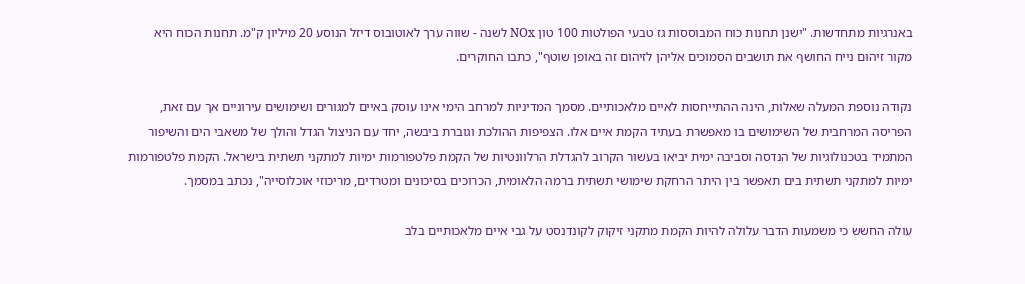באנרגיות מתחדשות. "ישנן תחנות כוח המבוססות גז טבעי הפולטות 100 טון NOx לשנה - שווה ערך לאוטובוס דיזל הנוסע 20 מיליון ק"מ. תחנות הכוח היא מקור זיהום נייח החושף את תושבים הסמוכים אליהן לזיהום זה באופן שוטף", כתבו החוקרים.

נקודה נוספת המעלה שאלות, הינה ההתייחסות לאיים מלאכותיים. מסמך המדיניות למרחב הימי אינו עוסק באיים למגורים ושימושים עירוניים אך עם זאת, הפריסה המרחבית של השימושים בו מאפשרת בעתיד הקמת איים אלו. הצפיפות ההולכת וגוברת ביבשה, יחד עם הניצול הגדל והולך של משאבי הים והשיפור המתמיד בטכנולוגיות של הנדסה וסביבה ימית יביאו בעשור הקרוב להגדלת הרלוונטיות של הקמת פלטפורמות ימיות למתקני תשתית בישראל. הקמת פלטפורמות ימיות למתקני תשתית בים תאפשר בין היתר הרחקת שימושי תשתית ברמה הלאומית, הכרוכים בסיכונים ומטרדים, מריכוזי אוכלוסייה", נכתב במסמך.

עולה החשש כי משמעות הדבר עלולה להיות הקמת מתקני זיקוק לקונדנסט על גבי איים מלאכותיים בלב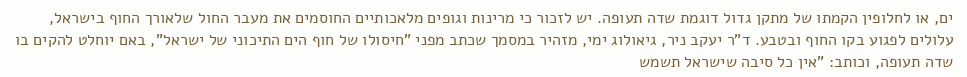ים, או לחלופין הקמתו של מתקן גדול דוגמת שדה תעופה. יש לזכור כי מרינות וגופים מלאכותיים החוסמים את מעבר החול שלאורך החוף בישראל, עלולים לפגוע בקו החוף ובטבע. ד"ר יעקב ניר, גיאולוג ימי, מזהיר במסמך שכתב מפני "חיסולו של חוף הים התיכוני של ישראל", באם יוחלט להקים בו שדה תעופה, וכותב: "אין כל סיבה שישראל תשמש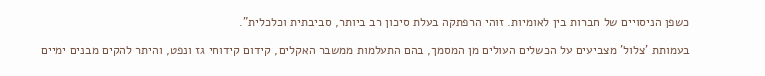כשפן הניסויים של חברות בין לאומיות. זוהי הרפתקה בעלת סיכון רב ביותר, סביבתית וכלכלית".

בעמותת 'צלול' מצביעים על הכשלים העולים מן המסמך, בהם התעלמות ממשבר האקלים, קידום קידוחי גז ונפט, והיתר להקים מבנים ימיים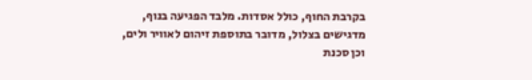בקרבת החוף, כולל אסדות. מלבד הפגיעה בנוף, מדגישים בצלול, מדובר בתוספת זיהום לאוויר ולים, וכן סכנת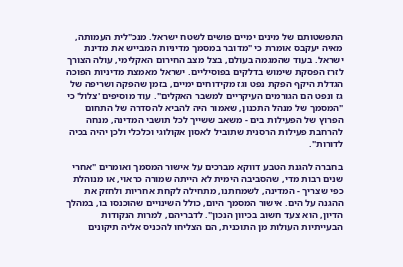התפשטותם של מינים ימיים פושים לשטח ישראל. מנכ"לית העמותה, מאיה יעקבס אומרת כי "מדובר במסמך מדיניות המבייש את מדינת ישראל. בעוד שהמגמה בעולם, בצל מצב החירום האקלימי, עולה הצורך לזרז הפסקת שימוש בדלקים בפוסיליים. ישראל מאמצת מדיניות הפוכה הגדלת היקף הפקת נפט וגז מקידוחים ימיים, בזמן שהפקה ושריפה של גז ונפט הם הגורמים העיקריים למשבר האקלים". עוד מוסיפים 'צלול' כי "המסמך של מנהל התכנון, שאמור היה להביא להסדרה של התחום הפרוץ של הפעילות בים - משאב ששייך לכל תושבי המדינה, מנחה להרחבת פעילות הרסנית שתוביל לאסון אקולוגי וכלכלי ולכן יהיה בכיה לדורות".

בחברה להגנת הטבע דווקא מברכים על אישור המסמך ואומרים "אחרי שנים רבות מדי, שהסביבה הימית לא הייתה שמורה כראוי, או מנוהלת כפי שצריך - המדינה, לשמחתנו, מתחילה לקחת אחריות ולחזק את ההגנה על הים. אישור המסמך היום, כולל השינויים שהוכנסו בו, במהלך הדיון, הוא צעד חשוב בכיוון הנכון". לדבריהם, למרות הנקודות הבעייתיות העולות מן התוכנית, הם הצליחו להכניס אליה תיקונים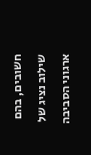חשובים, בהם שילוב נציג של ארגוני הסביבה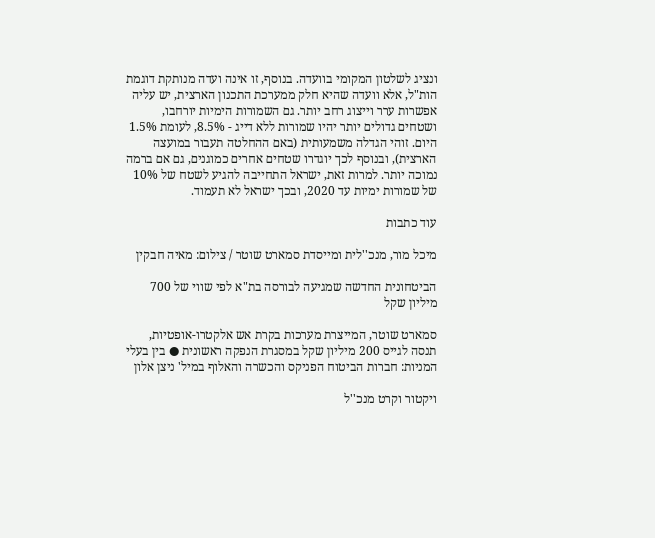ונציג לשלטון המקומי בוועדה. בנוסף, זו אינה ועדה מנותקת דוגמת הות"ל, אלא וועדה שהיא חלק ממערכת התכנון הארצית, יש עליה אפשרות ערר וייצוג רחב יותר. גם השמורות הימיות יורחבו, ושטחים גדולים יותר יהיו שמורות ללא דייג - 8.5%, לעומת 1.5% היום. זוהי הגדלה משמעותית (באם ההחלטה תעבור במועצה הארצית), ובנוסף לכך יוגדרו שטחים אחרים כמוגנים, גם אם ברמה נמוכה יותר. למרות זאת, ישראל התחייבה להגיע לשטח של 10% של שמורות ימיות עד 2020, ובכך ישראל לא תעמוד.

עוד כתבות

מיכל מור, מנכ''לית ומייסדת סמארט שוטר / צילום: מאיה חבקין

הביטחונית החדשה שמגיעה לבורסה בת"א לפי שווי של 700 מיליון שקל

סמארט שוטר, המייצרת מערכות בקרת אש אלקטרו-אופטיות, תנסה לגייס 200 מיליון שקל במסגרת הנפקה ראשונית ● בין בעלי המניות: חברות הביטוח הפניקס והכשרה והאלוף במיל' ניצן אלון

ויקטור וקרט מנכ''ל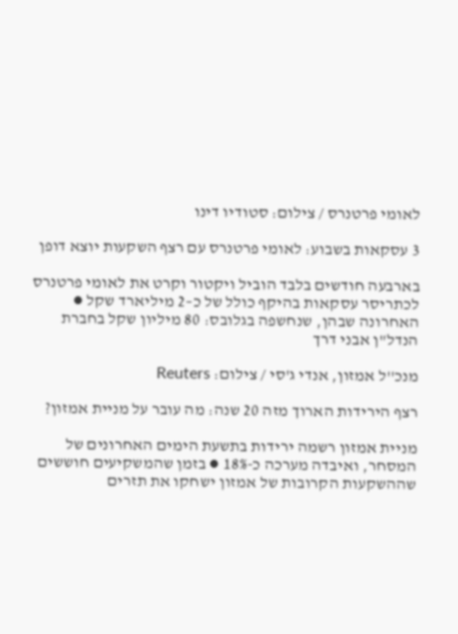לאומי פרטנרס / צילום: סטודיו דינו

3 עסקאות בשבוע: לאומי פרטנרס עם רצף השקעות יוצא דופן

בארבעה חודשים בלבד הוביל ויקטור וקרט את לאומי פרטנרס לכתריסר עסקאות בהיקף כולל של כ–2 מיליארד שקל ● האחרונה שבהן, שנחשפה בגלובס: 80 מיליון שקל בחברת הנדל"ן אבני דרך

מנכ''ל אמזון, אנדי ג'סי / צילום: Reuters

רצף הירידות הארוך מזה 20 שנה: מה עובר על מניית אמזון?

מניית אמזון רשמה ירידות בתשעת הימים האחרונים של המסחר, ואיבדה מערכה כ-18% ● בזמן שהמשקיעים חוששים שההשקעות הקרובות של אמזון ישחקו את תזרים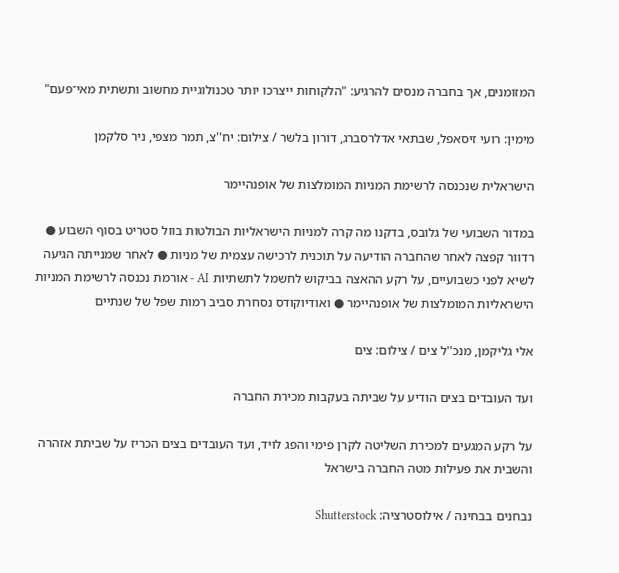המזומנים, אך בחברה מנסים להרגיע: "הלקוחות ייצרכו יותר טכנולוגיית מחשוב ותשתית מאי־פעם"

מימין: רועי זיסאפל, שבתאי אדלרסברג, דורון בלשר / צילום: יח''צ, תמר מצפי, ניר סלקמן

הישראלית שנכנסה לרשימת המניות המומלצות של אופנהיימר

במדור השבועי של גלובס, בדקנו מה קרה למניות הישראליות הבולטות בוול סטריט בסוף השבוע ● רדוור קפצה לאחר שהחברה הודיעה על תוכנית לרכישה עצמית של מניות ● לאחר שמנייתה הגיעה לשיא לפני כשבועיים, על רקע ההאצה בביקוש לחשמל לתשתיות AI - אורמת נכנסה לרשימת המניות הישראליות המומלצות של אופנהיימר ● ואודיוקודס נסחרת סביב רמות שפל של שנתיים

אלי גליקמן, מנכ''ל צים / צילום: צים

ועד העובדים בצים הודיע על שביתה בעקבות מכירת החברה

על רקע המגעים למכירת השליטה לקרן פימי והפג לויד, ועד העובדים בצים הכריז על שביתת אזהרה והשבית את פעילות מטה החברה בישראל

נבחנים בבחינה / אילוסטרציה: Shutterstock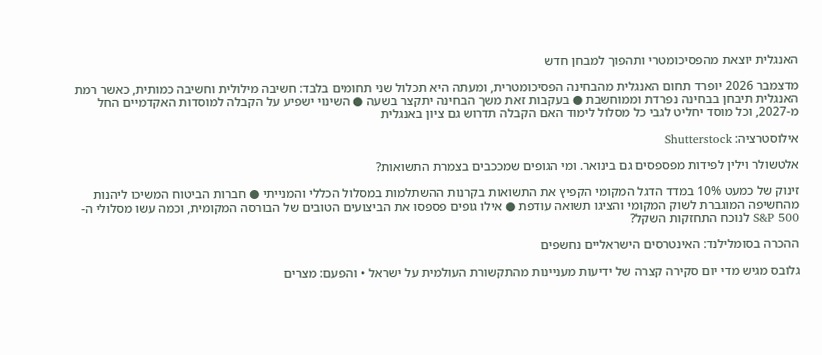האנגלית יוצאת מהפסיכומטרי ותהפוך למבחן חדש

מדצמבר 2026 יופרד תחום האנגלית מהבחינה הפסיכומטרית, ומעתה היא תכלול שני תחומים בלבד: חשיבה מילולית וחשיבה כמותית, כאשר רמת האנגלית תיבחן בבחינה נפרדת וממוחשבת ● בעקבות זאת משך הבחינה יתקצר בשעה ● השינוי ישפיע על הקבלה למוסדות האקדמיים החל מ-2027, וכל מוסד יחליט לגבי כל מסלול לימוד האם הקבלה תדרוש גם ציון באנגלית

אילוסטרציה: Shutterstock

אלטשולר וילין לפידות מפספסים גם בינואר. ומי הגופים שמככבים בצמרת התשואות?

זינוק של כמעט 10% במדד הדגל המקומי הקפיץ את התשואות בקרנות ההשתלמות במסלול הכללי והמנייתי ● חברות הביטוח המשיכו ליהנות מהחשיפה המוגברת לשוק המקומי והציגו תשואה עודפת ● אילו גופים פספסו את הביצועים הטובים של הבורסה המקומית, וכמה עשו מסלולי ה-S&P 500 לנוכח התחזקות השקל?

ההכרה בסומלילנד: האינטרסים הישראליים נחשפים

גלובס מגיש מדי יום סקירה קצרה של ידיעות מעניינות מהתקשורת העולמית על ישראל • והפעם: מצרים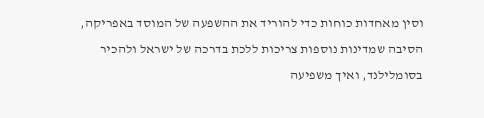וסין מאחדות כוחות כדי להוריד את ההשפעה של המוסד באפריקה, הסיבה שמדינות נוספות צריכות ללכת בדרכה של ישראל ולהכיר בסומלילנד, ואיך משפיעה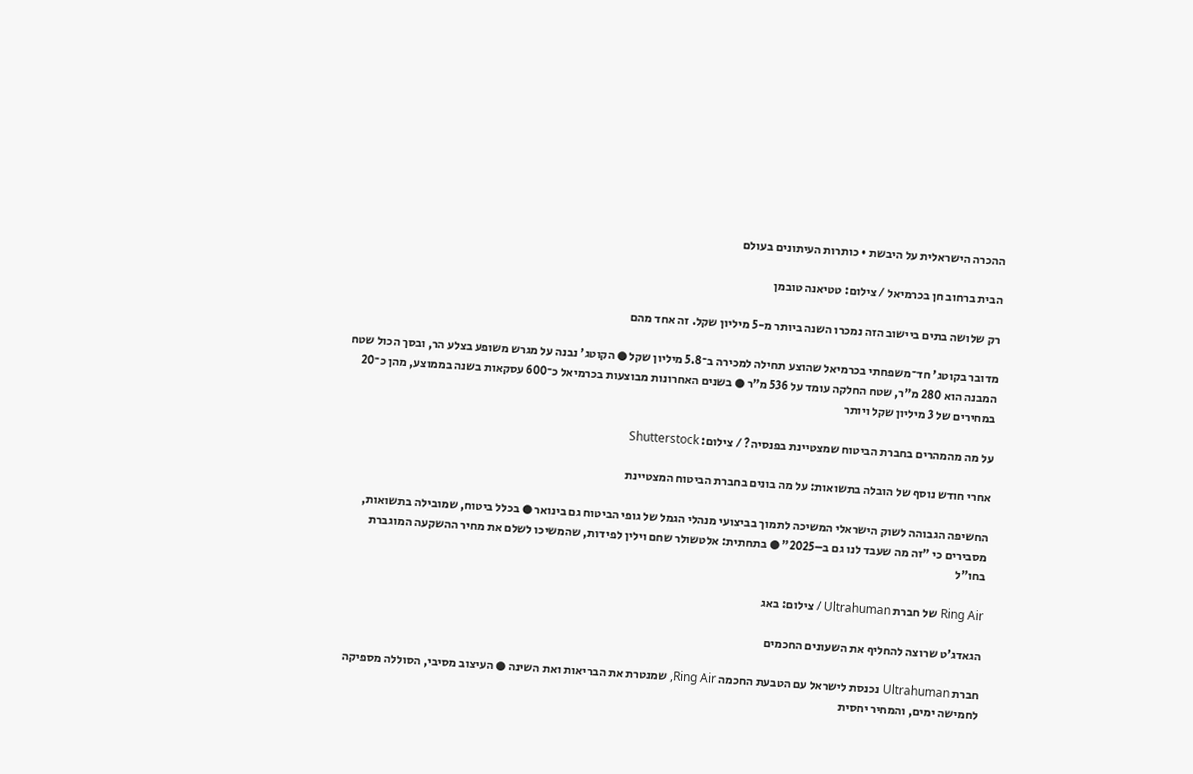ההכרה הישראלית על היבשת • כותרות העיתונים בעולם

הבית ברחוב חן בכרמיאל / צילום: טטיאנה טובמן

רק שלושה בתים ביישוב הזה נמכרו השנה ביותר מ-5 מיליון שקל. זה אחד מהם

מדובר בקוטג' חד־משפחתי בכרמיאל שהוצע תחילה למכירה ב־5.8 מיליון שקל ● הקוטג' נבנה על מגרש משופע בצלע הר, ובסך הכול שטח המבנה הוא 280 מ"ר, שטח החלקה עומד על 536 מ"ר ● בשנים האחרונות מבוצעות בכרמיאל כ־600 עסקאות בשנה בממוצע, מהן כ־20 במחירים של 3 מיליון שקל ויותר

על מה מהמהרים בחברת הביטוח שמצטיינת בפנסיה? / צילום: Shutterstock

אחרי חודש נוסף של הובלה בתשואות: על מה בונים בחברת הביטוח המצטיינת

החשיפה הגבוהה לשוק הישראלי המשיכה לתמוך בביצועי מנהלי הגמל של גופי הביטוח גם בינואר ● בכלל ביטוח, שמובילה בתשואות, מסבירים כי "זה מה שעבד לנו גם ב–2025" ● בתחתית: אלטשולר שחם וילין לפידות, שהמשיכו לשלם את מחיר ההשקעה המוגברת בחו"ל

Ring Air של חברת Ultrahuman / צילום: באג

הגאדג'ט שרוצה להחליף את השעונים החכמים

חברת Ultrahuman נכנסת לישראל עם הטבעת החכמה Ring Air, שמנטרת את הבריאות ואת השינה ● העיצוב מסיבי, הסוללה מספיקה לחמישה ימים, והמחיר יחסית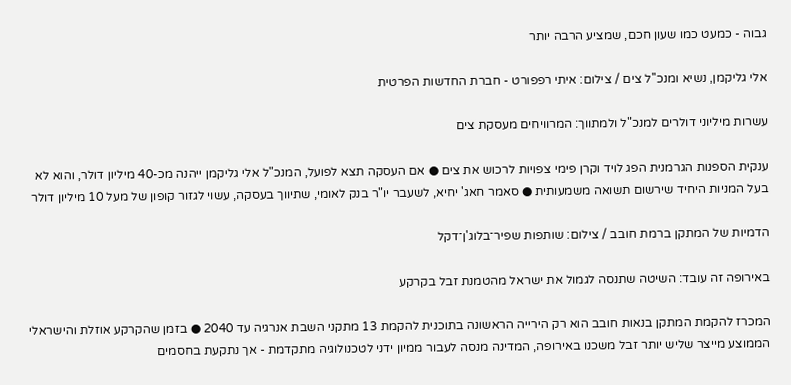גבוה - כמעט כמו שעון חכם, שמציע הרבה יותר

אלי גליקמן, נשיא ומנכ''ל צים / צילום: איתי רפפורט - חברת החדשות הפרטית

עשרות מיליוני דולרים למנכ"ל ולמתווך: המרוויחים מעסקת צים

ענקית הספנות הגרמנית הפג לויד וקרן פימי צפויות לרכוש את צים ● אם העסקה תצא לפועל, המנכ"ל אלי גליקמן ייהנה מכ-40 מיליון דולר, והוא לא בעל המניות היחיד שירשום תשואה משמעותית ● סאמר חאג' יחיא, לשעבר יו"ר בנק לאומי, שתיווך בעסקה, עשוי לגזור קופון של מעל 10 מיליון דולר

הדמיות של המתקן ברמת חובב / צילום: שותפות שפיר־בלוג'ן־דקל

באירופה זה עובד: השיטה שתנסה לגמול את ישראל מהטמנת זבל בקרקע

המכרז להקמת המתקן בנאות חובב הוא רק הירייה הראשונה בתוכנית להקמת 13 מתקני השבת אנרגיה עד 2040 ● בזמן שהקרקע אוזלת והישראלי הממוצע מייצר שליש יותר זבל משכנו באירופה, המדינה מנסה לעבור ממיון ידני לטכנולוגיה מתקדמת - אך נתקעת בחסמים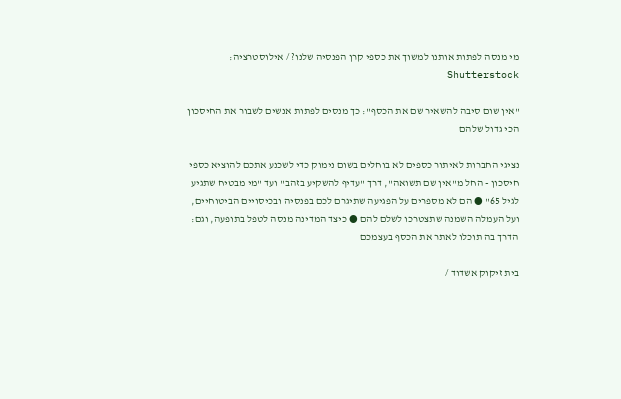מי מנסה לפתות אותנו למשוך את כספי קרן הפנסיה שלנו? / אילוסטרציה: Shutterstock

"אין שום סיבה להשאיר שם את הכסף": כך מנסים לפתות אנשים לשבור את החיסכון הכי גדול שלהם

נציגי החברות לאיתור כספים לא בוחלים בשום נימוק כדי לשכנע אתכם להוציא כספי חיסכון - החל מ"אין שם תשואה", דרך "עדיף להשקיע בזהב" ועד "מי מבטיח שתגיע לגיל 65" ● הם לא מספרים על הפגיעה שתיגרם לכם בפנסיה ובכיסויים הביטוחיים, ועל העמלה השמנה שתצטרכו לשלם להם ● כיצד המדינה מנסה לטפל בתופעה, וגם: הדרך בה תוכלו לאתר את הכסף בעצמכם

בית זיקוק אשדוד /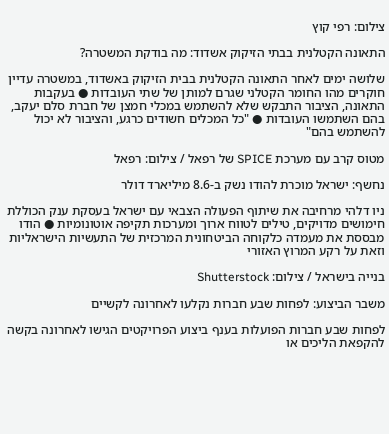צילום: רפי קוץ

התאונה הקטלנית בבתי הזיקוק אשדוד: מה בודקת המשטרה?

שלושה ימים לאחר התאונה הקטלנית בבית הזיקוק באשדוד, במשטרה עדיין חוקרים מהו החומר הקטלני שגרם למותן של שתי העובדות ● בעקבות התאונה, הציבור התבקש שלא להשתמש במכלי חמצן של חברת סלם יעקב, בהם השתמשו העובדות ● "כל המכלים חשודים כרגע, והציבור לא יכול להשתמש בהם"

מטוס קרב עם מערכת SPICE של רפאל / צילום: רפאל

נחשף: ישראל מוכרת להודו נשק ב-8.6 מיליארד דולר

ניו דלהי מרחיבה את שיתוף הפעולה הצבאי עם ישראל בעסקת ענק הכוללת חימושים מדויקים, טילים לטווח ארוך ומערכות תקיפה אוטונומיות ● הודו מבססת את מעמדה כלקוחה הביטחונית המרכזית של התעשיות הישראליות וזאת על רקע המרוץ האזורי

בנייה בישראל / צילום: Shutterstock

משבר הביצוע: לפחות שבע חברות נקלעו לאחרונה לקשיים

לפחות שבע חברות הפועלות בענף ביצוע הפרויקטים הגישו לאחרונה בקשה להקפאת הליכים או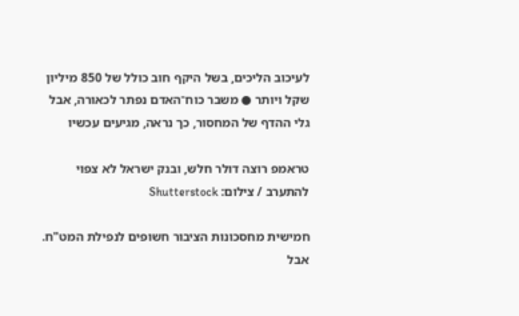לעיכוב הליכים, בשל היקף חוב כולל של 850 מיליון שקל ויותר ● משבר כוח־האדם נפתר לכאורה, אבל גלי ההדף של המחסור, כך נראה, מגיעים עכשיו

טראמפ רוצה דולר חלש, ובנק ישראל לא צפוי להתערב / צילום: Shutterstock

חמישית מחסכונות הציבור חשופים לנפילת המט"ח. אבל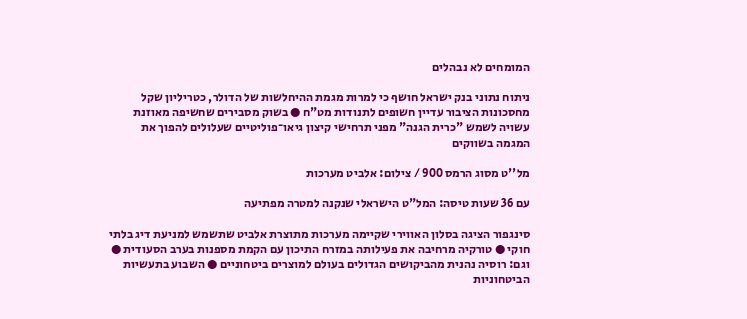המומחים לא נבהלים

ניתוח נתוני בנק ישראל חושף כי למרות מגמת ההיחלשות של הדולר, כטריליון שקל מחסכונות הציבור עדיין חשופים לתנודות מט"ח ● בשוק מסבירים שחשיפה מאוזנת עשויה לשמש "כרית הגנה" מפני תרחישי קיצון גיאו־פוליטיים שעלולים להפוך את המגמה בשווקים

מל''ט מסוג הרמס 900 / צילום: אלביט מערכות

עם 36 שעות טיסה: המל"ט הישראלי שנקנה למטרה מפתיעה

סינגפור הציגה בסלון האווירי שקיימה מערכות מתוצרת אלביט שתשמש למניעת דיג בלתי חוקי ● טורקיה מרחיבה את פעילותה במזרח התיכון עם הקמת מספנות בערב הסעודית ● וגם: רוסיה נהנית מהביקושים הגדולים בעולם למוצרים ביטחוניים ● השבוע בתעשיות הביטחוניות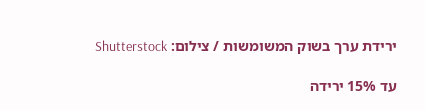ירידת ערך בשוק המשומשות / צילום: Shutterstock

עד 15% ירידה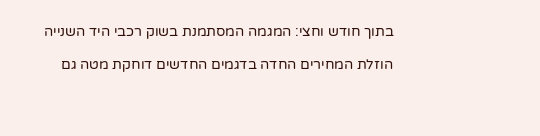בתוך חודש וחצי: המגמה המסתמנת בשוק רכבי היד השנייה

הוזלת המחירים החדה בדגמים החדשים דוחקת מטה גם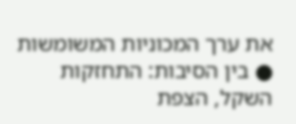את ערך המכוניות המשומשות ● בין הסיבות: התחזקות השקל, הצפת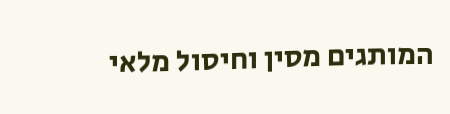המותגים מסין וחיסול מלאי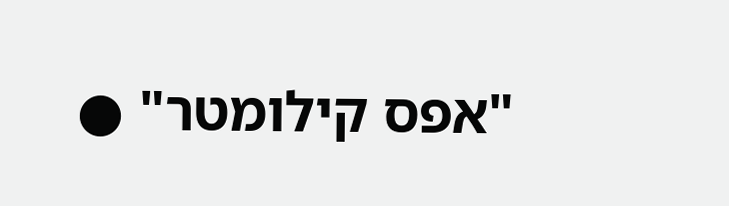"אפס קילומטר" ●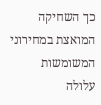כך השחיקה המואצת במחירוני המשומשות עלולה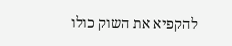להקפיא את השוק כולו